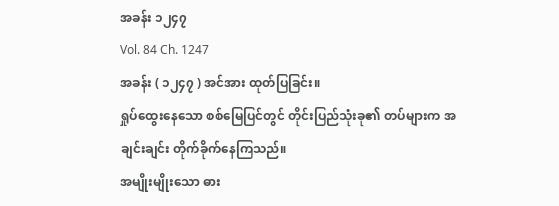အခန်း ၁၂၄၇
Vol. 84 Ch. 1247
အခန်း ( ၁၂၄၇ ) အင်အား ထုတ်ပြခြင်း။
ရှုပ်ထွေးနေသော စစ်မြေပြင်တွင် တိုင်းပြည်သုံးခု၏ တပ်များက အချင်းချင်း တိုက်ခိုက်နေကြသည်။
အမျိုးမျိုးသော ဓား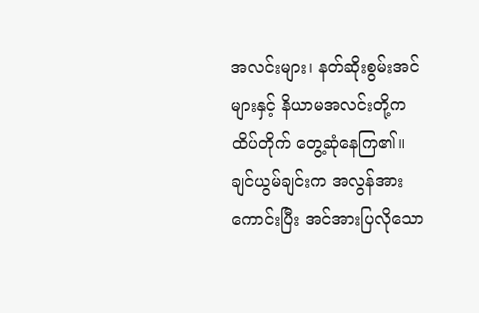အလင်းများ၊ နတ်ဆိုးစွမ်းအင်များနှင့် နိယာမအလင်းတို့က ထိပ်တိုက် တွေ့ဆုံနေကြ၏။
ချင်ယွမ်ချင်းက အလွန်အားကောင်းပြီး အင်အားပြလိုသော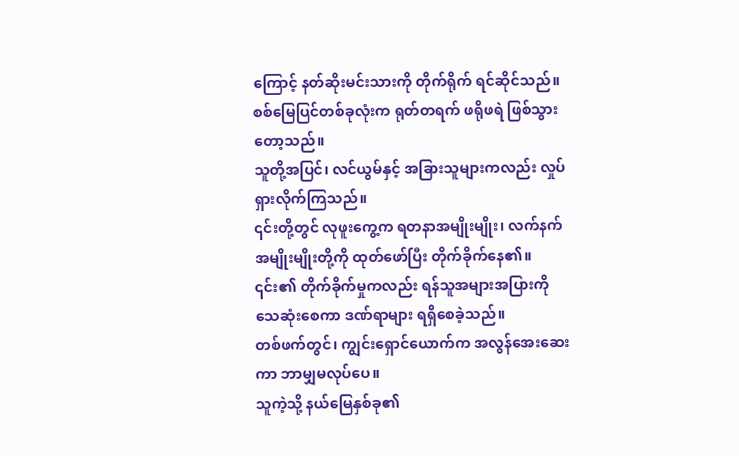ကြောင့် နတ်ဆိုးမင်းသားကို တိုက်ရိုက် ရင်ဆိုင်သည်။
စစ်မြေပြင်တစ်ခုလုံးက ရုတ်တရက် ဖရိုဖရဲ ဖြစ်သွားတော့သည်။
သူတို့အပြင်၊ လင်ယွမ်နှင့် အခြားသူများကလည်း လှုပ်ရှားလိုက်ကြသည်။
၎င်းတို့တွင် လုဖူးကွေ့က ရတနာအမျိုးမျိုး၊ လက်နက်အမျိုးမျိုးတို့ကို ထုတ်ဖော်ပြီး တိုက်ခိုက်နေ၏။
၎င်း၏ တိုက်ခိုက်မှုကလည်း ရန်သူအများအပြားကို သေဆုံးစေကာ ဒဏ်ရာများ ရရှိစေခဲ့သည်။
တစ်ဖက်တွင်၊ ကျွင်းရှောင်ယောက်က အလွန်အေးဆေးကာ ဘာမျှမလုပ်ပေ။
သူကဲ့သို့ နယ်မြေနှစ်ခု၏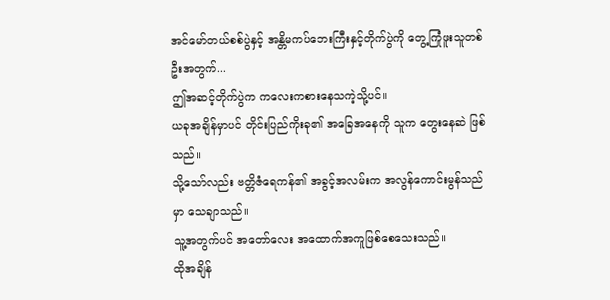အင်မော်တယ်စစ်ပွဲနှင့် အန္တိမကပ်ဘေးကြီးနှင့်တိုက်ပွဲကို တွေ့ကြုံဖူးသူတစ်ဦးအတွက်...
ဤအဆင့်တိုက်ပွဲက ကလေးကစားနေသကဲ့သို့ပင်။
ယခုအချိန်မှာပင် တိုင်းပြည်ကိုးခု၏ အခြေအနေကို သူက တွေးနေဆဲ ဖြစ်သည်။
သို့သော်လည်း ဗတ္တိဇံရေကန်၏ အခွင့်အလမ်းက အလွန်ကောင်းမွန်သည်မှာ သေချာသည်။
သူ့အတွက်ပင် အတော်လေး အထောက်အကူဖြစ်စေသေးသည်။
ထိုအချိန်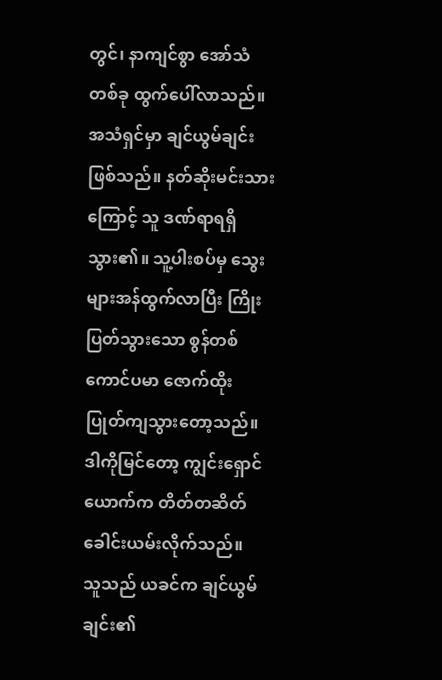တွင်၊ နာကျင်စွာ အော်သံတစ်ခု ထွက်ပေါ်လာသည်။
အသံရှင်မှာ ချင်ယွမ်ချင်း ဖြစ်သည်။ နတ်ဆိုးမင်းသားကြောင့် သူ ဒဏ်ရာရရှိသွား၏။ သူ့ပါးစပ်မှ သွေးများအန်ထွက်လာပြီး ကြိုးပြတ်သွားသော စွန်တစ်ကောင်ပမာ ဇောက်ထိုး ပြုတ်ကျသွားတော့သည်။
ဒါကိုမြင်တော့ ကျွင်းရှောင်ယောက်က တိတ်တဆိတ် ခေါင်းယမ်းလိုက်သည်။
သူသည် ယခင်က ချင်ယွမ်ချင်း၏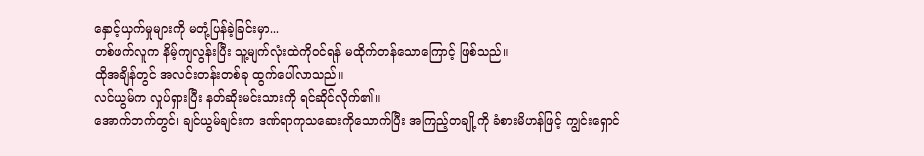နှောင့်ယှက်မှုများကို မတုံ့ပြန်ခဲ့ခြင်းမှာ...
တစ်ဖက်လူက နိမ့်ကျလွန်းပြီး သူ့မျက်လုံးထဲကိုဝင်ရန် မထိုက်တန်သောကြောင့် ဖြစ်သည်။
ထိုအချိန်တွင် အလင်းတန်းတစ်ခု ထွက်ပေါ်လာသည်။
လင်ယွမ်က လှုပ်ရှားပြီး နတ်ဆိုးမင်းသားကို ရင်ဆိုင်လိုက်၏။
အောက်ဘက်တွင်၊ ချင်ယွမ်ချင်းက ဒဏ်ရာကုသဆေးကိုသောက်ပြီး အကြည့်တချို့ကို ခံစားမိဟန်ဖြင့် ကျွင်းရှောင်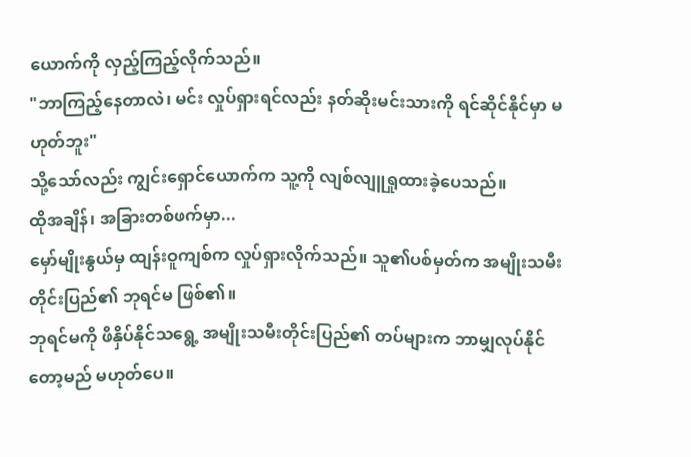ယောက်ကို လှည့်ကြည့်လိုက်သည်။
"ဘာကြည့်နေတာလဲ၊ မင်း လှုပ်ရှားရင်လည်း နတ်ဆိုးမင်းသားကို ရင်ဆိုင်နိုင်မှာ မဟုတ်ဘူး"
သို့သော်လည်း ကျွင်းရှောင်ယောက်က သူ့ကို လျစ်လျူရှုထားခဲ့ပေသည်။
ထိုအချိန်၊ အခြားတစ်ဖက်မှာ...
မှော်မျိုးနွယ်မှ ထျန်းဝူကျစ်က လှုပ်ရှားလိုက်သည်။ သူ၏ပစ်မှတ်က အမျိုးသမီးတိုင်းပြည်၏ ဘုရင်မ ဖြစ်၏။
ဘုရင်မကို ဖိနှိပ်နိုင်သရွေ့ အမျိုးသမီးတိုင်းပြည်၏ တပ်များက ဘာမျှလုပ်နိုင်တော့မည် မဟုတ်ပေ။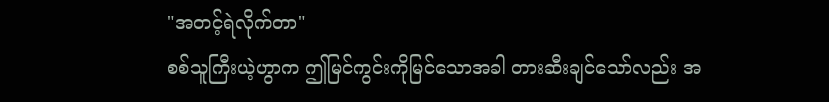"အတင့်ရဲလိုက်တာ"
စစ်သူကြီးယဲ့ဟွာက ဤမြင်ကွင်းကိုမြင်သောအခါ တားဆီးချင်သော်လည်း အ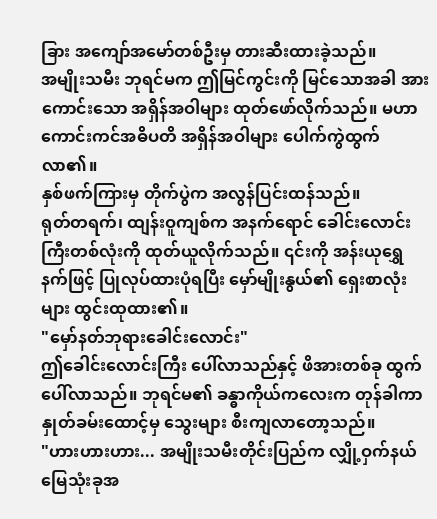ခြား အကျော်အမော်တစ်ဦးမှ တားဆီးထားခဲ့သည်။
အမျိုးသမီး ဘုရင်မက ဤမြင်ကွင်းကို မြင်သောအခါ အားကောင်းသော အရှိန်အဝါများ ထုတ်ဖော်လိုက်သည်။ မဟာကောင်းကင်အဓိပတိ အရှိန်အဝါများ ပေါက်ကွဲထွက်လာ၏။
နှစ်ဖက်ကြားမှ တိုက်ပွဲက အလွန်ပြင်းထန်သည်။
ရုတ်တရက်၊ ထျန်းဝူကျစ်က အနက်ရောင် ခေါင်းလောင်းကြီးတစ်လုံးကို ထုတ်ယူလိုက်သည်။ ၎င်းကို အန်းယုရွှေနက်ဖြင့် ပြုလုပ်ထားပုံရပြီး မှော်မျိုးနွယ်၏ ရှေးစာလုံးများ ထွင်းထုထား၏။
"မှော်နတ်ဘုရားခေါင်းလောင်း"
ဤခေါင်းလောင်းကြီး ပေါ်လာသည်နှင့် ဖိအားတစ်ခု ထွက်ပေါ်လာသည်။ ဘုရင်မ၏ ခန္ဓာကိုယ်ကလေးက တုန်ခါကာ နှုတ်ခမ်းထောင့်မှ သွေးများ စီးကျလာတော့သည်။
"ဟားဟားဟား... အမျိုးသမီးတိုင်းပြည်က လျှို့ဝှက်နယ်မြေသုံးခုအ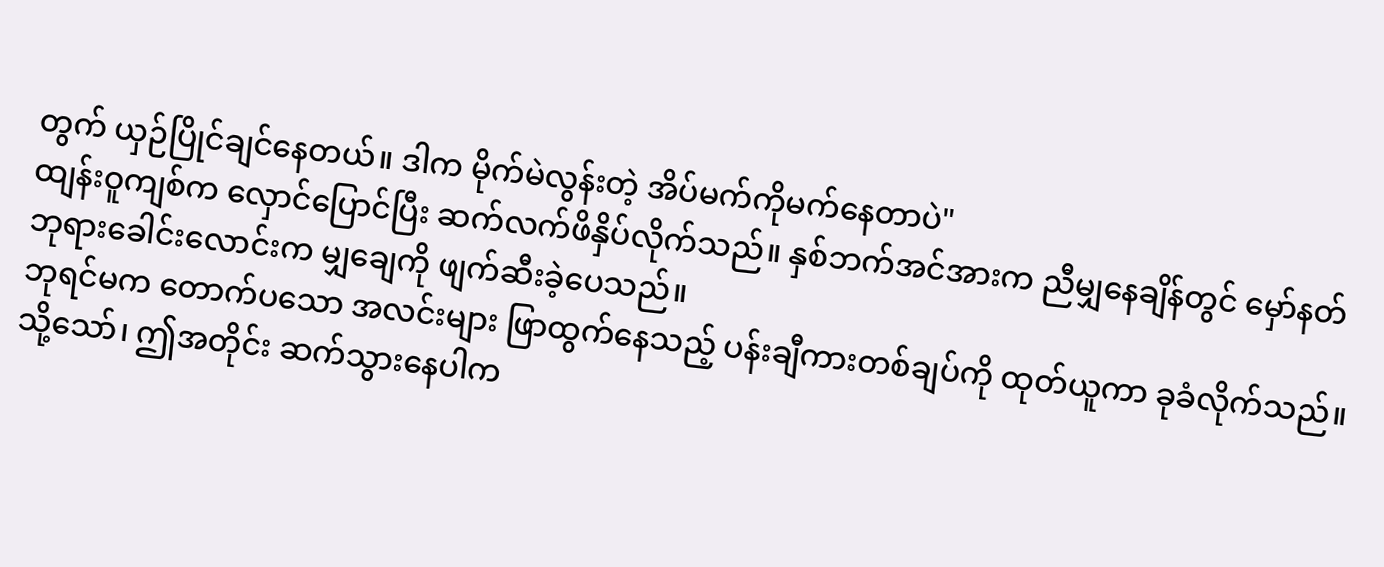တွက် ယှဉ်ပြိုင်ချင်နေတယ်။ ဒါက မိုက်မဲလွန်းတဲ့ အိပ်မက်ကိုမက်နေတာပဲ"
ထျန်းဝူကျစ်က လှောင်ပြောင်ပြီး ဆက်လက်ဖိနှိပ်လိုက်သည်။ နှစ်ဘက်အင်အားက ညီမျှနေချိန်တွင် မှော်နတ်ဘုရားခေါင်းလောင်းက မျှချေကို ဖျက်ဆီးခဲ့ပေသည်။
ဘုရင်မက တောက်ပသော အလင်းများ ဖြာထွက်နေသည့် ပန်းချီကားတစ်ချပ်ကို ထုတ်ယူကာ ခုခံလိုက်သည်။
သို့သော်၊ ဤအတိုင်း ဆက်သွားနေပါက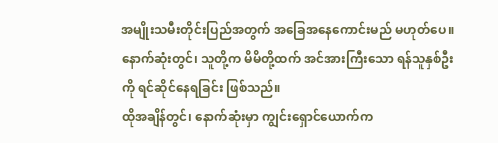အမျိုးသမီးတိုင်းပြည်အတွက် အခြေအနေကောင်းမည် မဟုတ်ပေ။
နောက်ဆုံးတွင်၊ သူတို့က မိမိတို့ထက် အင်အားကြီးသော ရန်သူနှစ်ဦးကို ရင်ဆိုင်နေရခြင်း ဖြစ်သည်။
ထိုအချိန်တွင်၊ နောက်ဆုံးမှာ ကျွင်းရှောင်ယောက်က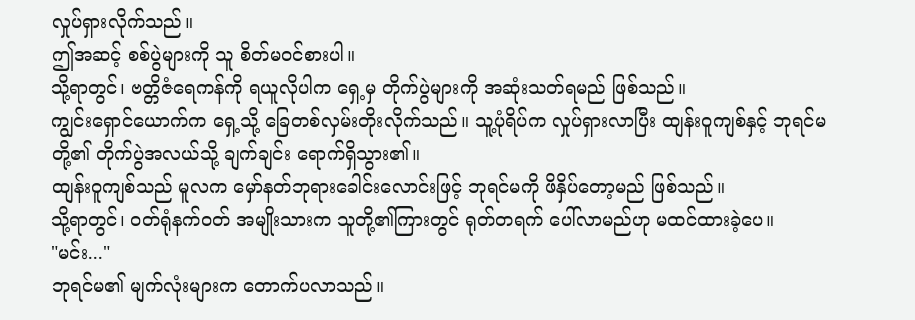လှုပ်ရှားလိုက်သည်။
ဤအဆင့် စစ်ပွဲများကို သူ စိတ်မဝင်စားပါ။
သို့ရာတွင်၊ ဗတ္တိဇံရေကန်ကို ရယူလိုပါက ရှေ့မှ တိုက်ပွဲများကို အဆုံးသတ်ရမည် ဖြစ်သည်။
ကျွင်းရှောင်ယောက်က ရှေ့သို့ ခြေတစ်လှမ်းတိုးလိုက်သည်။ သူ့ပုံရိပ်က လှုပ်ရှားလာပြီး ထျန်းဝူကျစ်နှင့် ဘုရင်မတို့၏ တိုက်ပွဲအလယ်သို့ ချက်ချင်း ရောက်ရှိသွား၏။
ထျန်းဝူကျစ်သည် မူလက မှော်နတ်ဘုရားခေါင်းလောင်းဖြင့် ဘုရင်မကို ဖိနှိပ်တော့မည် ဖြစ်သည်။
သို့ရာတွင်၊ ဝတ်ရုံနက်ဝတ် အမျိုးသားက သူတို့၏ကြားတွင် ရုတ်တရက် ပေါ်လာမည်ဟု မထင်ထားခဲ့ပေ။
"မင်း..."
ဘုရင်မ၏ မျက်လုံးများက တောက်ပလာသည်။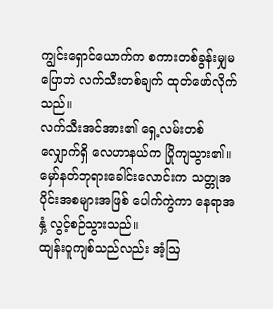ကျွင်းရှောင်ယောက်က စကားတစ်ခွန်းမျှမပြောဘဲ လက်သီးတစ်ချက် ထုတ်ဖော်လိုက်သည်။
လက်သီးအင်အား၏ ရှေ့လမ်းတစ်လျှောက်ရှိ လေဟာနယ်က ပြိုကျသွား၏။
မှော်နတ်ဘုရားခေါင်းလောင်းက သတ္တုအပိုင်းအစများအဖြစ် ပေါက်ကွဲကာ နေရာအနှံ့ လွင့်စဉ်သွားသည်။
ထျန်းဝူကျစ်သည်လည်း အံ့ဩ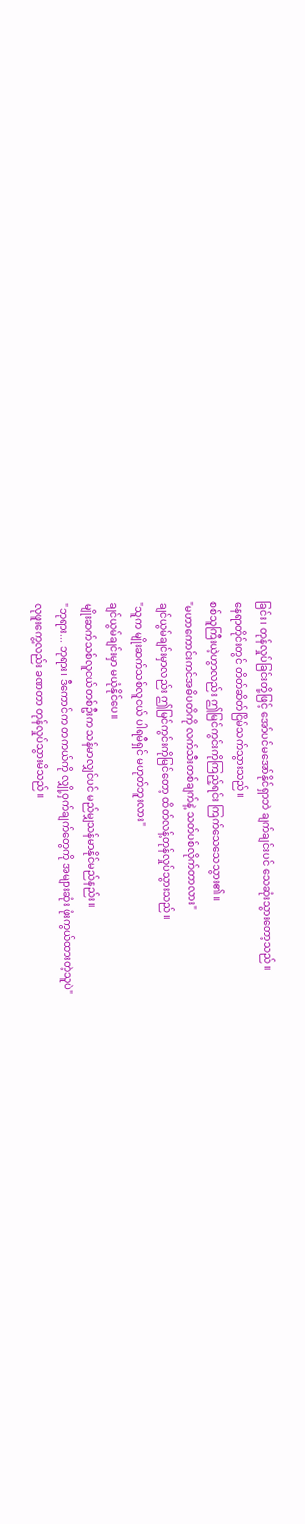ခြင်း၊ တုန်လှုပ်ခြင်းတို့ဖြင့် အော်ပင်မအော်နိုင်ရှာဘဲ ချက်ချင်းပင် သေဆုံးသွားတော့သည်။
နေရာတိုင်းတွင် တိတ်ဆိတ်ငြိမ်သက်သွားသည်။
စစ်သူကြီးယဲ့ဟွာလည်း ဤမြင်ကွင်းကိုကြည့်ရင်း ကြက်သေသေသွား၏။
"မဟာကောင်းကင်အဓိပတိကို လက်သီးတစ်ချက်နဲ့ သတ်ပစ်လိုက်တာလား"
ချင်ယွမ်ချင်းမှာလည်း ဤမြင်ကွင်းကိုမြင်တော့ ထိတ်လန့်တုန်လှုပ်သွားသည်။
"သူက မျိုးဆက်သစ်လူငယ် ပါရမီရှင် မဟုတ်ဘူးလား"
ချင်ယွမ်ချင်းမှာ မယုံနိုင်ပေ။
မျိုးဆက်သစ်လူငယ်တစ်ဦးက သန်မာလျှင်ပင် မည်မျှသန်မာနိုင်မည်နည်း။
"ဘုရား... ဘုရား၊ ဒီကောင်က တကယ်ကို လျှို့ဝှက်ချက်တွေကို အများဆုံး ဖုံးကွယ်ထားတဲ့သူပဲ"
လုဖူးကွေ့လည်း ခဏတာ တုန်လှုပ်သွားမိသည်။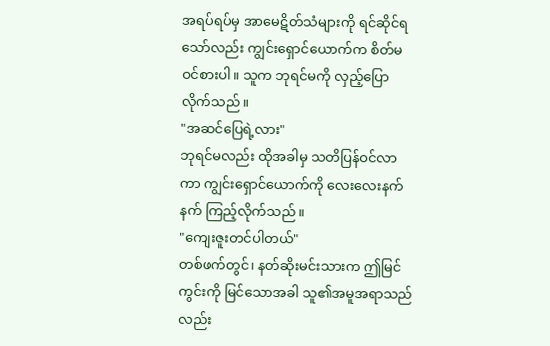အရပ်ရပ်မှ အာမေဋိတ်သံများကို ရင်ဆိုင်ရသော်လည်း ကျွင်းရှောင်ယောက်က စိတ်မဝင်စားပါ။ သူက ဘုရင်မကို လှည့်ပြောလိုက်သည်။
"အဆင်ပြေရဲ့လား"
ဘုရင်မလည်း ထိုအခါမှ သတိပြန်ဝင်လာကာ ကျွင်းရှောင်ယောက်ကို လေးလေးနက်နက် ကြည့်လိုက်သည်။
"ကျေးဇူးတင်ပါတယ်"
တစ်ဖက်တွင်၊ နတ်ဆိုးမင်းသားက ဤမြင်ကွင်းကို မြင်သောအခါ သူ၏အမူအရာသည်လည်း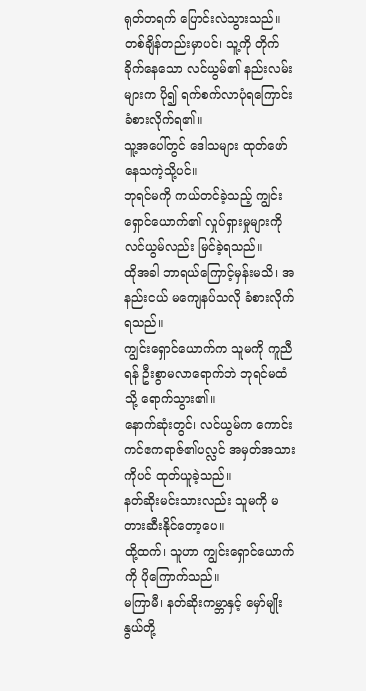ရုတ်တရက် ပြောင်းလဲသွားသည်။
တစ်ချိန်တည်းမှာပင်၊ သူ့ကို တိုက်ခိုက်နေသော လင်ယွမ်၏ နည်းလမ်းများက ပို၍ ရက်စက်လာပုံရကြောင်း ခံစားလိုက်ရ၏။
သူ့အပေါ်တွင် ဒေါသများ ထုတ်ဖော်နေသကဲ့သို့ပင်။
ဘုရင်မကို ကယ်တင်ခဲ့သည့် ကျွင်းရှောင်ယောက်၏ လှုပ်ရှားမှုများကို လင်ယွမ်လည်း မြင်ခဲ့ရသည်။
ထိုအခါ ဘာရယ်ကြောင့်မှန်းမသိ၊ အနည်းငယ် မကျေနပ်သလို ခံစားလိုက်ရသည်။
ကျွင်းရှောင်ယောက်က သူမကို ကူညီရန် ဦးစွာမလာရောက်ဘဲ ဘုရင်မထံသို့ ရောက်သွား၏။
နောက်ဆုံးတွင်၊ လင်ယွမ်က ကောင်းကင်ဧကရာဇ်၏ပလ္လင် အမှတ်အသားကိုပင် ထုတ်ယူခဲ့သည်။
နတ်ဆိုးမင်းသားလည်း သူမကို မတားဆီးနိုင်တော့ပေ။
ထို့ထက်၊ သူဟာ ကျွင်းရှောင်ယောက်ကို ပိုကြောက်သည်။
မကြာမီ၊ နတ်ဆိုးကမ္ဘာနှင့် မှော်မျိုးနွယ်တို့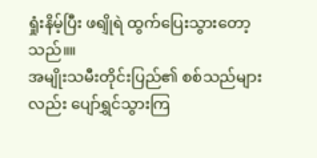ရှုံးနိမ့်ပြီး ဖရျိုရဲ ထွက်ပြေးသွားတော့သည်။။
အမျိုးသမီးတိုင်းပြည်၏ စစ်သည်များလည်း ပျော်ရွှင်သွားကြ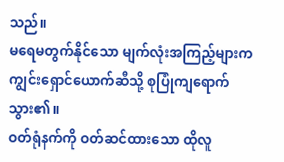သည်။
မရေမတွက်နိုင်သော မျက်လုံးအကြည့်များက ကျွင်းရှောင်ယောက်ဆီသို့ စုပြုံကျရောက်သွား၏။
ဝတ်ရုံနက်ကို ဝတ်ဆင်ထားသော ထိုလူ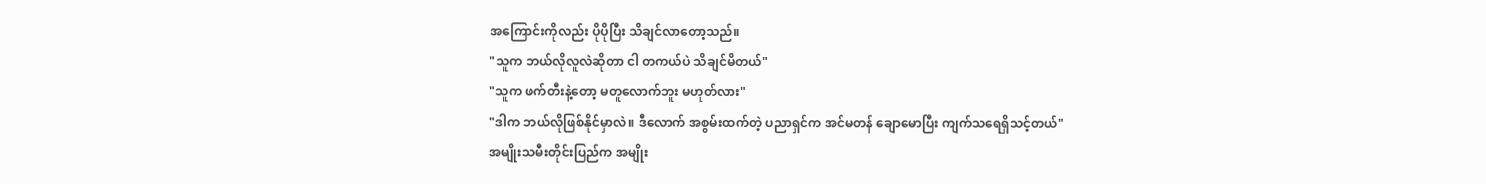အကြောင်းကိုလည်း ပိုပိုပြီး သိချင်လာတော့သည်။
"သူက ဘယ်လိုလူလဲဆိုတာ ငါ တကယ်ပဲ သိချင်မိတယ်"
"သူက ဖက်တီးနဲ့တော့ မတူလောက်ဘူး မဟုတ်လား"
"ဒါက ဘယ်လိုဖြစ်နိုင်မှာလဲ။ ဒီလောက် အစွမ်းထက်တဲ့ ပညာရှင်က အင်မတန် ချောမောပြီး ကျက်သရေရှိသင့်တယ်"
အမျိုးသမီးတိုင်းပြည်က အမျိုး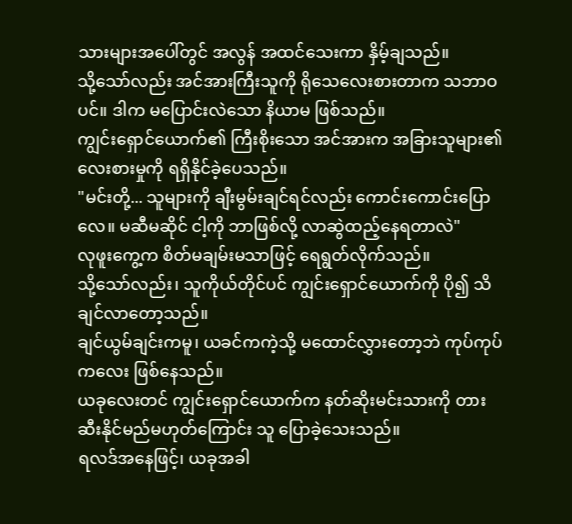သားများအပေါ်တွင် အလွန် အထင်သေးကာ နှိမ့်ချသည်။
သို့သော်လည်း အင်အားကြီးသူကို ရိုသေလေးစားတာက သဘာဝပင်။ ဒါက မပြောင်းလဲသော နိယာမ ဖြစ်သည်။
ကျွင်းရှောင်ယောက်၏ ကြီးစိုးသော အင်အားက အခြားသူများ၏ လေးစားမှုကို ရရှိနိုင်ခဲ့ပေသည်။
"မင်းတို့... သူများကို ချီးမွမ်းချင်ရင်လည်း ကောင်းကောင်းပြောလေ။ မဆီမဆိုင် ငါ့ကို ဘာဖြစ်လို့ လာဆွဲထည့်နေရတာလဲ"
လုဖူးကွေ့က စိတ်မချမ်းမသာဖြင့် ရေရွတ်လိုက်သည်။
သို့သော်လည်း၊ သူကိုယ်တိုင်ပင် ကျွင်းရှောင်ယောက်ကို ပို၍ သိချင်လာတော့သည်။
ချင်ယွမ်ချင်းကမူ၊ ယခင်ကကဲ့သို့ မထောင်လွှားတော့ဘဲ ကုပ်ကုပ်ကလေး ဖြစ်နေသည်။
ယခုလေးတင် ကျွင်းရှောင်ယောက်က နတ်ဆိုးမင်းသားကို တားဆီးနိုင်မည်မဟုတ်ကြောင်း သူ ပြောခဲ့သေးသည်။
ရလဒ်အနေဖြင့်၊ ယခုအခါ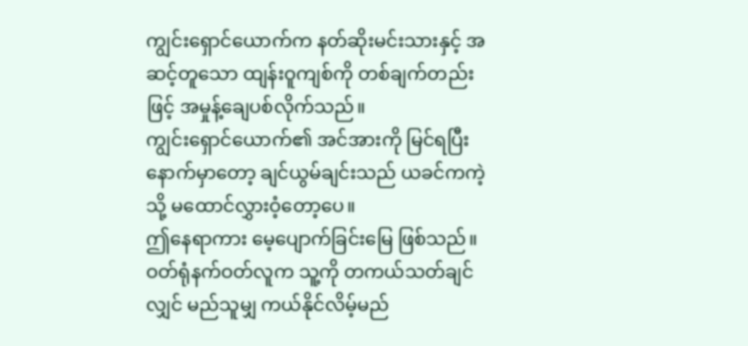ကျွင်းရှောင်ယောက်က နတ်ဆိုးမင်းသားနှင့် အဆင့်တူသော ထျန်းဝူကျစ်ကို တစ်ချက်တည်းဖြင့် အမှုန့်ချေပစ်လိုက်သည်။
ကျွင်းရှောင်ယောက်၏ အင်အားကို မြင်ရပြီးနောက်မှာတော့ ချင်ယွမ်ချင်းသည် ယခင်ကကဲ့သို့ မထောင်လွှားဝံ့တော့ပေ။
ဤနေရာကား မေ့ပျောက်ခြင်းမြေ ဖြစ်သည်။ ဝတ်ရုံနက်ဝတ်လူက သူ့ကို တကယ်သတ်ချင်လျှင် မည်သူမျှ ကယ်နိုင်လိမ့်မည်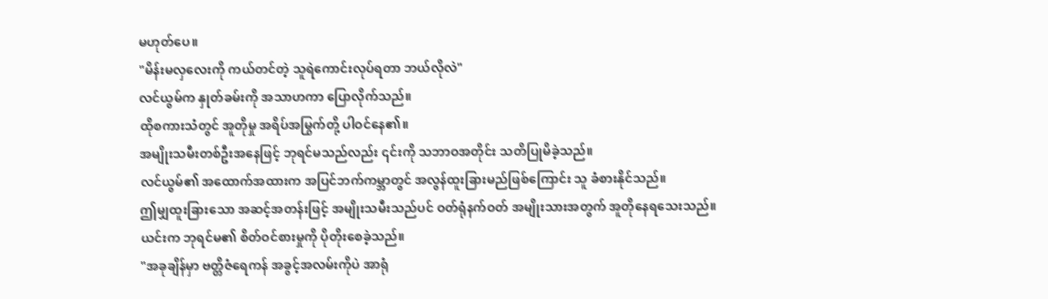မဟုတ်ပေ။
"မိန်းမလှလေးကို ကယ်တင်တဲ့ သူရဲကောင်းလုပ်ရတာ ဘယ်လိုလဲ"
လင်ယွမ်က နှုတ်ခမ်းကို အသာဟကာ ပြောလိုက်သည်။
ထိုစကားသံတွင် အူတိုမှု အရိပ်အမြွက်တို့ ပါဝင်နေ၏။
အမျိုးသမီးတစ်ဦးအနေဖြင့် ဘုရင်မသည်လည်း ၎င်းကို သဘာဝအတိုင်း သတိပြုမိခဲ့သည်။
လင်ယွမ်၏ အထောက်အထားက အပြင်ဘက်ကမ္ဘာတွင် အလွန်ထူးခြားမည်ဖြစ်ကြောင်း သူ ခံစားနိုင်သည်။
ဤမျှထူးခြားသော အဆင့်အတန်းဖြင့် အမျိုးသမီးသည်ပင် ဝတ်ရုံနက်ဝတ် အမျိုးသားအတွက် အူတိုနေရသေးသည်။
ယင်းက ဘုရင်မ၏ စိတ်ဝင်စားမှုကို ပိုတိုးစေခဲ့သည်။
"အခုချိန်မှာ ဗတ္တိဇံရေကန် အခွင့်အလမ်းကိုပဲ အာရုံ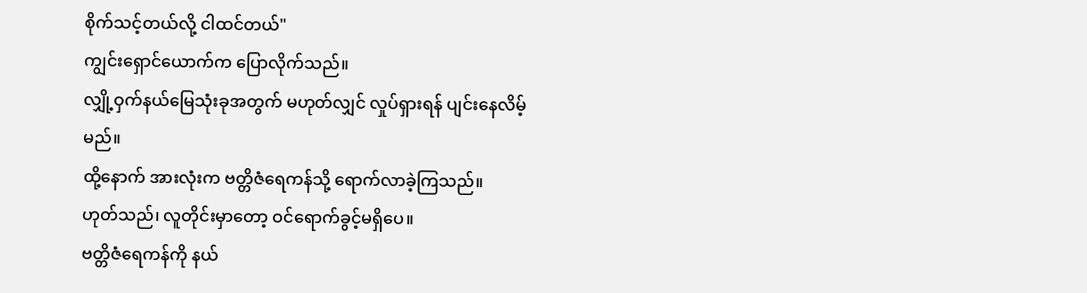စိုက်သင့်တယ်လို့ ငါထင်တယ်"
ကျွင်းရှောင်ယောက်က ပြောလိုက်သည်။
လျှို့ဝှက်နယ်မြေသုံးခုအတွက် မဟုတ်လျှင် လှုပ်ရှားရန် ပျင်းနေလိမ့်မည်။
ထို့နောက် အားလုံးက ဗတ္တိဇံရေကန်သို့ ရောက်လာခဲ့ကြသည်။
ဟုတ်သည်၊ လူတိုင်းမှာတော့ ဝင်ရောက်ခွင့်မရှိပေ။
ဗတ္တိဇံရေကန်ကို နယ်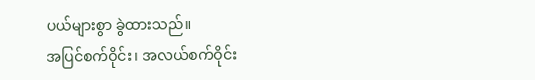ပယ်များစွာ ခွဲထားသည်။
အပြင်စက်ဝိုင်း၊ အလယ်စက်ဝိုင်း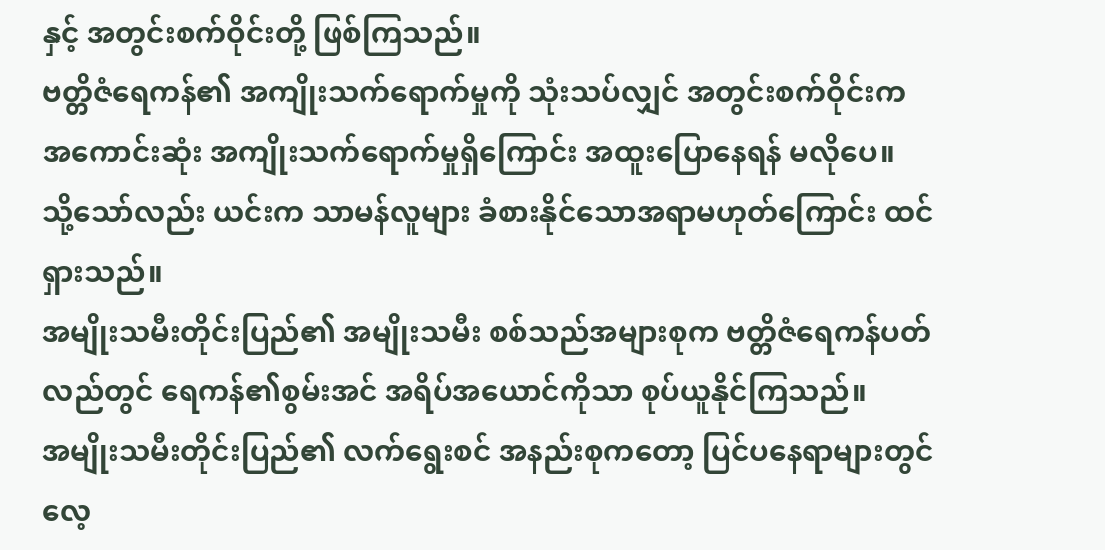နှင့် အတွင်းစက်ဝိုင်းတို့ ဖြစ်ကြသည်။
ဗတ္တိဇံရေကန်၏ အကျိုးသက်ရောက်မှုကို သုံးသပ်လျှင် အတွင်းစက်ဝိုင်းက အကောင်းဆုံး အကျိုးသက်ရောက်မှုရှိကြောင်း အထူးပြောနေရန် မလိုပေ။
သို့သော်လည်း ယင်းက သာမန်လူများ ခံစားနိုင်သောအရာမဟုတ်ကြောင်း ထင်ရှားသည်။
အမျိုးသမီးတိုင်းပြည်၏ အမျိုးသမီး စစ်သည်အများစုက ဗတ္တိဇံရေကန်ပတ်လည်တွင် ရေကန်၏စွမ်းအင် အရိပ်အယောင်ကိုသာ စုပ်ယူနိုင်ကြသည်။
အမျိုးသမီးတိုင်းပြည်၏ လက်ရွေးစင် အနည်းစုကတော့ ပြင်ပနေရာများတွင် လေ့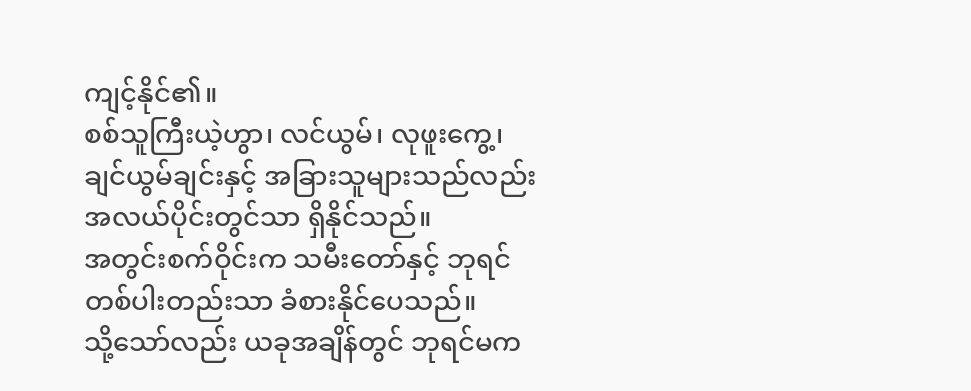ကျင့်နိုင်၏။
စစ်သူကြီးယဲ့ဟွာ၊ လင်ယွမ်၊ လုဖူးကွေ့၊ ချင်ယွမ်ချင်းနှင့် အခြားသူများသည်လည်း အလယ်ပိုင်းတွင်သာ ရှိနိုင်သည်။
အတွင်းစက်ဝိုင်းက သမီးတော်နှင့် ဘုရင်တစ်ပါးတည်းသာ ခံစားနိုင်ပေသည်။
သို့သော်လည်း ယခုအချိန်တွင် ဘုရင်မက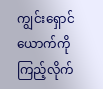ကျွင်းရှောင်ယောက်ကို ကြည့်လိုက်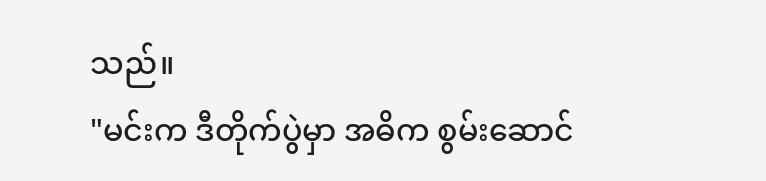သည်။
"မင်းက ဒီတိုက်ပွဲမှာ အဓိက စွမ်းဆောင်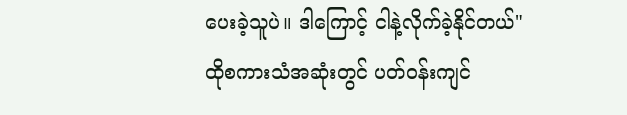ပေးခဲ့သူပဲ။ ဒါကြောင့် ငါနဲ့လိုက်ခဲ့နိုင်တယ်"
ထိုစကားသံအဆုံးတွင် ပတ်ဝန်းကျင်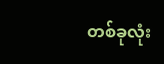တစ်ခုလုံး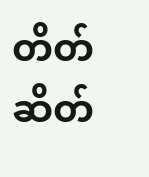တိတ်ဆိတ်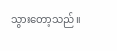သွားတော့သည်။